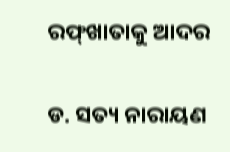ରଫ୍‌ଖାତାକୁ ଆଦର

ଡ. ସତ୍ୟ ନାରାୟଣ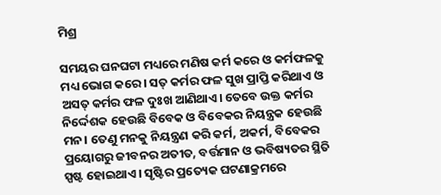ମିଶ୍ର

ସମୟର ଘନଘଟା ମଧ୍ୟରେ ମଣିଷ କର୍ମ କରେ ଓ କର୍ମଫଳକୁ ମଧ୍ୟ ଭୋଗ କରେ। ସତ୍‌ କର୍ମର ଫଳ ସୁଖ ପ୍ରାପ୍ତି କରିଥାଏ ଓ ଅସତ୍‌ କର୍ମର ଫଳ ଦୁଃଖ ଆଣିଥାଏ। ତେବେ ଉକ୍ତ କର୍ମର ନିର୍ଦ୍ଦେଶକ ହେଉଛି ବିବେକ ଓ ବିବେକର ନିୟନ୍ତ୍ରକ ହେଉଛି ମନ। ତେଣୁ ମନକୁ ନିୟନ୍ତ୍ରଣ କରି କର୍ମ, ଅକର୍ମ, ବିବେକର ପ୍ରୟୋଗରୁ ଜୀବନର ଅତୀତ, ବର୍ତ୍ତମାନ ଓ ଭବିଷ୍ୟତର ସ୍ଥିତି ସ୍ପଷ୍ଟ ହୋଇଥାଏ। ସୃଷ୍ଟିର ପ୍ରତ୍ୟେକ ଘଟଣାକ୍ରମରେ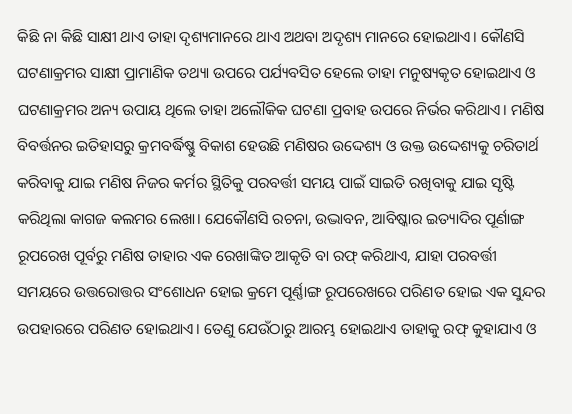କିଛି ନା କିଛି ସାକ୍ଷୀ ଥାଏ ତାହା ଦୃଶ୍ୟମାନରେ ଥାଏ ଅଥବା ଅଦୃଶ୍ୟ ମାନରେ ହୋଇଥାଏ। କୌଣସି ଘଟଣାକ୍ରମର ସାକ୍ଷୀ ପ୍ରାମାଣିକ ତଥ୍ୟା ଉପରେ ପର୍ଯ୍ୟବସିତ ହେଲେ ତାହା ମନୁଷ୍ୟକୃତ ହୋଇଥାଏ ଓ ଘଟଣାକ୍ରମର ଅନ୍ୟ ଉପାୟ ଥିଲେ ତାହା ଅଲୌକିକ ଘଟଣା ପ୍ରବାହ ଉପରେ ନିର୍ଭର କରିଥାଏ। ମଣିଷ ବିବର୍ତ୍ତନର ଇତିହାସରୁ କ୍ରମବର୍ଦ୍ଧିଷ୍ଣୁ ବିକାଶ ହେଉଛି ମଣିଷର ଉଦ୍ଦେଶ୍ୟ ଓ ଉକ୍ତ ଉଦ୍ଦେଶ୍ୟକୁ ଚରିତାର୍ଥ କରିବାକୁ ଯାଇ ମଣିଷ ନିଜର କର୍ମର ସ୍ଥିତିକୁ ପରବର୍ତ୍ତୀ ସମୟ ପାଇଁ ସାଇତି ରଖିବାକୁ ଯାଇ ସୃଷ୍ଟି କରିଥିଲା କାଗଜ କଲମର ଲେଖା। ଯେକୌଣସି ରଚନା, ଉଦ୍ଭାବନ, ଆବିଷ୍କାର ଇତ୍ୟାଦିର ପୂର୍ଣାଙ୍ଗ ରୂପରେଖ ପୂର୍ବରୁ ମଣିଷ ତାହାର ଏକ ରେଖାଙ୍କିତ ଆକୃତି ବା ରଫ୍‌ କରିଥାଏ, ଯାହା ପରବର୍ତ୍ତୀ ସମୟରେ ଉତ୍ତରୋତ୍ତର ସଂଶୋଧନ ହୋଇ କ୍ରମେ ପୂର୍ଣ୍ଣାଙ୍ଗ ରୂପରେଖରେ ପରିଣତ ହୋଇ ଏକ ସୁନ୍ଦର ଉପହାରରେ ପରିଣତ ହୋଇଥାଏ। ତେଣୁ ଯେଉଁଠାରୁ ଆରମ୍ଭ ହୋଇଥାଏ ତାହାକୁ ରଫ୍‌ କୁହାଯାଏ ଓ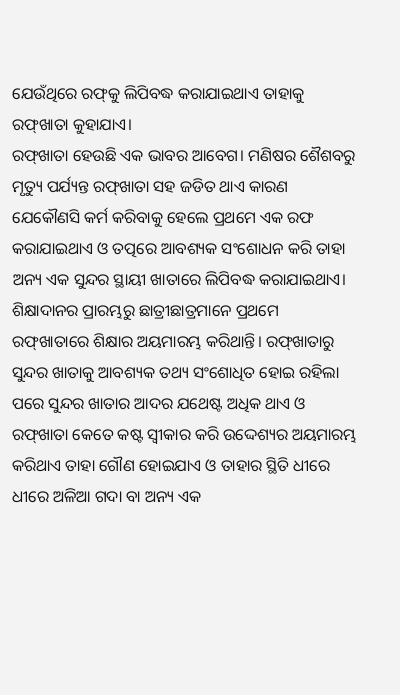ଯେଉଁଥିରେ ରଫ୍‌କୁ ଲିପିବଦ୍ଧ କରାଯାଇଥାଏ ତାହାକୁ ରଫ୍‌ଖାତା କୁହାଯାଏ।
ରଫ୍‌ଖାତା ହେଉଛି ଏକ ଭାବର ଆବେଗ। ମଣିଷର ଶୈଶବରୁ ମୃତ୍ୟୁ ପର୍ଯ୍ୟନ୍ତ ରଫ୍‌ଖାତା ସହ ଜଡିତ ଥାଏ କାରଣ ଯେକୌଣସି କର୍ମ କରିବାକୁ ହେଲେ ପ୍ରଥମେ ଏକ ରଫ କରାଯାଇଥାଏ ଓ ତତ୍ପରେ ଆବଶ୍ୟକ ସଂଶୋଧନ କରି ତାହା ଅନ୍ୟ ଏକ ସୁନ୍ଦର ସ୍ଥାୟୀ ଖାତାରେ ଲିପିବଦ୍ଧ କରାଯାଇଥାଏ। ଶିକ୍ଷାଦାନର ପ୍ରାରମ୍ଭରୁ ଛାତ୍ରୀଛାତ୍ରମାନେ ପ୍ରଥମେ ରଫ୍‌ଖାତାରେ ଶିକ୍ଷାର ଅୟମାରମ୍ଭ କରିଥାନ୍ତି। ରଫ୍‌ଖାତାରୁ ସୁନ୍ଦର ଖାତାକୁ ଆବଶ୍ୟକ ତଥ୍ୟ ସଂଶୋଧିତ ହୋଇ ରହିଲା ପରେ ସୁନ୍ଦର ଖାତାର ଆଦର ଯଥେଷ୍ଟ ଅଧିକ ଥାଏ ଓ ରଫ୍‌ଖାତା କେତେ କଷ୍ଟ ସ୍ବୀକାର କରି ଉଦ୍ଦେଶ୍ୟର ଅୟମାରମ୍ଭ କରିଥାଏ ତାହା ଗୌଣ ହୋଇଯାଏ ଓ ତାହାର ସ୍ଥିତି ଧୀରେ ଧୀରେ ଅଳିଆ ଗଦା ବା ଅନ୍ୟ ଏକ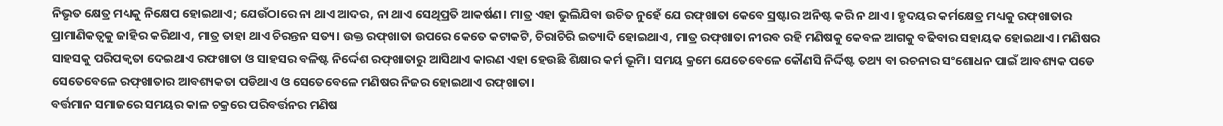ନିଭୃତ କ୍ଷେତ୍ର ମଧ୍ୟକୁ ନିକ୍ଷେପ ହୋଇଥାଏ; ଯେଉଁଠାରେ ନା ଥାଏ ଆଦର, ନା ଥାଏ ସେଥିପ୍ରତି ଆକର୍ଷଣ। ମାତ୍ର ଏହା ଭୁଲିଯିବା ଉଚିତ ନୁହେଁ ଯେ ରଫ୍‌ଖାତା କେବେ ସ୍ରଷ୍ଟାର ଅନିଷ୍ଟ କରି ନ ଥାଏ। ହୃଦୟର କର୍ମକ୍ଷେତ୍ର ମଧ୍ୟକୁ ରଫ୍‌ଖାତାର ପ୍ରାମାଣିକତ୍ୱକୁ ଜାହିର କରିଥାଏ, ମାତ୍ର ତାହା ଥାଏ ଚିରନ୍ତନ ସତ୍ୟ। ଉକ୍ତ ରଫ୍‌ଖାତା ଉପରେ କେତେ କଟାକଟି, ଚିରାଚିରି ଇତ୍ୟାଦି ହୋଇଥାଏ, ମାତ୍ର ରଫ୍‌ଖାତା ନୀରବ ରହି ମଣିଷକୁ କେବଳ ଆଗକୁ ବଢିବାର ସହାୟକ ହୋଇଥାଏ। ମଣିଷର ସାହସକୁ ପରିପକ୍ୱତା ଦେଇଥାଏ ରଫଖାତା ଓ ସାହସର ବଳିଷ୍ଟ ନିର୍ଦ୍ଦେଶ ରଫ୍‌ଖାତାରୁ ଆସିଥାଏ କାରଣ ଏହା ହେଉଛି ଶିକ୍ଷାର କର୍ମ ଭୂମି। ସମୟ କ୍ରମେ ଯେତେବେଳେ କୌଣସି ନିର୍ଦ୍ଦିଷ୍ଟ ତଥ୍ୟ ବା ରଚନାର ସଂଶୋଧନ ପାଇଁ ଆବଶ୍ୟକ ପଡେ ସେତେବେଳେ ରଫ୍‌ଖାତାର ଆବଶ୍ୟକତା ପଡିଥାଏ ଓ ସେତେବେଳେ ମଣିଷର ନିଜର ହୋଇଥାଏ ରଫ୍‌ଖାତା।
ବର୍ତ୍ତମାନ ସମାଜରେ ସମୟର କାଳ ଚକ୍ରରେ ପରିବର୍ତ୍ତନର ମଣିଷ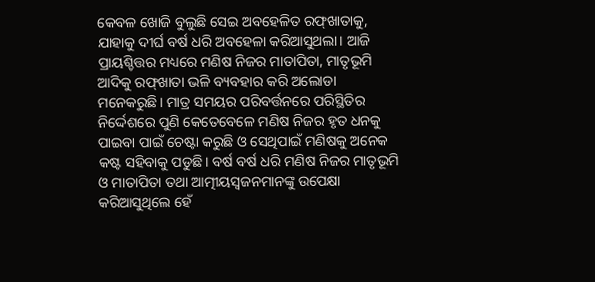କେବଳ ଖୋଜି ବୁଲୁଛି ସେଇ ଅବହେଳିତ ରଫ୍‌ଖାତାକୁ, ଯାହାକୁ ଦୀର୍ଘ ବର୍ଷ ଧରି ଅବହେଳା କରିଆସୁଥଲା। ଆଜି ପ୍ରାୟଶ୍ଚିତ୍ତର ମଧ୍ୟରେ ମଣିଷ ନିଜର ମାତାପିତା, ମାତୃଭୂମି ଆଦିକୁ ରଫ୍‌ଖାତା ଭଳି ବ୍ୟବହାର କରି ଅଲୋଡା ମନେକରୁଛି। ମାତ୍ର ସମୟର ପରିବର୍ତ୍ତନରେ ପରିସ୍ଥିତିର ନିର୍ଦ୍ଦେଶରେ ପୁଣି କେତେବେଳେ ମଣିଷ ନିଜର ହୃତ ଧନକୁ ପାଇବା ପାଇଁ ଚେଷ୍ଟା କରୁଛି ଓ ସେଥିପାଇଁ ମଣିଷକୁ ଅନେକ କଷ୍ଟ ସହିବାକୁ ପଡୁଛି। ବର୍ଷ ବର୍ଷ ଧରି ମଣିଷ ନିଜର ମାତୃଭୂମି ଓ ମାତାପିତା ତଥା ଆତ୍ମୀୟସ୍ବଜନମାନଙ୍କୁ ଉପେକ୍ଷା କରିଆସୁଥିଲେ ହେଁ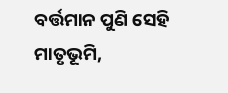ବର୍ତ୍ତମାନ ପୁଣି ସେହି ମାତୃଭୂମି,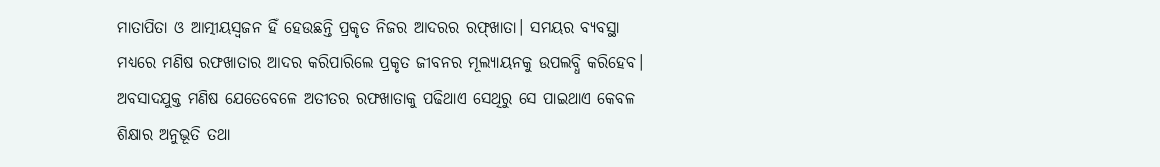ମାତାପିତା ଓ ଆତ୍ମୀୟସ୍ବଜନ ହିଁ ହେଉଛନ୍ତି ପ୍ରକୃତ ନିଜର ଆଦରର ରଫ୍‌ଖାତା। ସମୟର ବ୍ୟବସ୍ଥା ମଧ୍ୟରେ ମଣିଷ ରଫଖାତାର ଆଦର କରିପାରିଲେ ପ୍ରକୃତ ଜୀବନର ମୂଲ୍ୟାୟନକୁ ଉପଲବ୍ଧି କରିହେବ। ଅବସାଦଯୁକ୍ତ ମଣିଷ ଯେତେବେଳେ ଅତୀତର ରଫଖାତାକୁ ପଢିଥାଏ ସେଥିରୁ ସେ ପାଇଥାଏ କେବଳ ଶିକ୍ଷାର ଅନୁଭୂତି ତଥା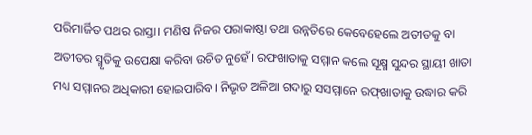ପରିମାର୍ଜିତ ପଥର ରାସ୍ତା। ମଣିଷ ନିଜର ପରାକାଷ୍ଠା ତଥା ଉନ୍ନତିରେ କେବେହେଲେ ଅତୀତକୁ ବା ଅତୀତର ସ୍ମୃତିକୁ ଉପେକ୍ଷା କରିବା ଉଚିତ ନୁହେଁ। ରଫଖାତାକୁ ସମ୍ମାନ କଲେ ସୂକ୍ଷ୍ମ ସୁନ୍ଦର ସ୍ଥାୟୀ ଖାତା ମଧ୍ୟ ସମ୍ମାନର ଅଧିକାରୀ ହୋଇପାରିବ। ନିଭୃତ ଅଳିଆ ଗଦାରୁ ସସମ୍ମାନେ ରଫ୍‌ଖାତାକୁ ଉଦ୍ଧାର କରି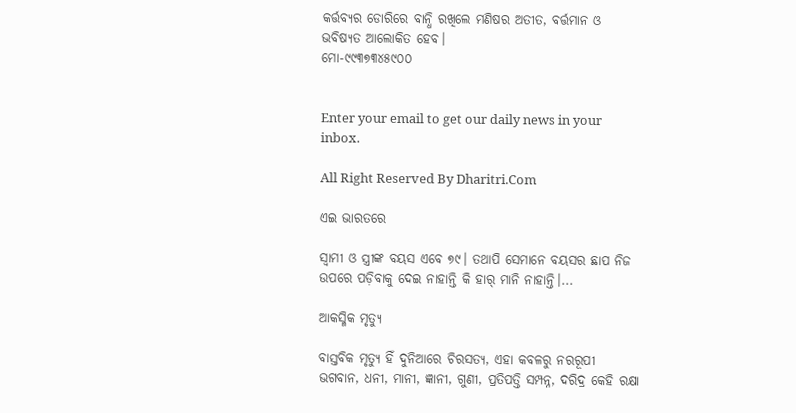କର୍ତ୍ତବ୍ୟର ଡୋରିରେ ବାନ୍ଧି ରଖିଲେ ମଣିଷର ଅତୀତ, ବର୍ତ୍ତମାନ ଓ ଭବିଷ୍ୟତ ଆଲୋକିତ ହେବ।
ମୋ-୯୯୩୭୩୪୫୯୦୦


Enter your email to get our daily news in your inbox.

All Right Reserved By Dharitri.Com

ଏଇ ଭାରତରେ

ସ୍ବାମୀ ଓ ସ୍ତ୍ରୀଙ୍କ ବୟସ ଏବେ ୭୯। ତଥାପି ସେମାନେ ବୟସର ଛାପ ନିଜ ଉପରେ ପଡ଼ିବାକୁ ଦେଇ ନାହାନ୍ତି କି ହାର୍‌ ମାନି ନାହାନ୍ତି।...

ଆକସ୍ମିକ ମୃତ୍ୟୁ

ବାସ୍ତବିକ ମୃତ୍ୟୁ ହିଁ ଦୁନିଆରେ ଚିରସତ୍ୟ, ଏହା କବଳରୁ ନରରୂପୀ ଭଗବାନ, ଧନୀ, ମାନୀ, ଜ୍ଞାନୀ, ଗୁଣୀ, ପ୍ରତିପତ୍ତି ସମ୍ପନ୍ନ, ଦରିଦ୍ର କେହି ରକ୍ଷା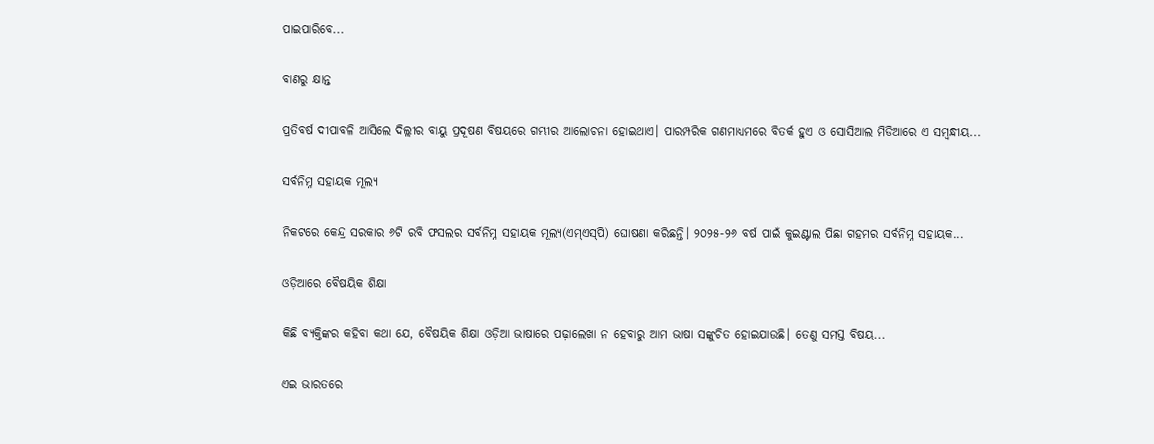ପାଇପାରିବେ...

ବାଣରୁ କ୍ଷାନ୍ତ

ପ୍ରତିବର୍ଷ ଦୀପାବଳି ଆସିଲେ ଦିଲ୍ଲୀର ବାୟୁ ପ୍ରଦୂଷଣ ବିଷୟରେ ଗମ୍ଭୀର ଆଲୋଚନା ହୋଇଥାଏ। ପାରମ୍ପରିକ ଗଣମାଧ୍ୟମରେ ବିତର୍କ ହୁଏ ଓ ସୋସିଆଲ ମିଡିଆରେ ଏ ସମ୍ବନ୍ଧୀୟ...

ସର୍ବନିମ୍ନ ସହାୟକ ମୂଲ୍ୟ

ନିକଟରେ କେନ୍ଦ୍ର ସରକାର ୬ଟି ରବି ଫସଲର ସର୍ବନିମ୍ନ ସହାୟକ ମୂଲ୍ୟ(ଏମ୍‌ଏସ୍‌ପି) ଘୋଷଣା କରିଛନ୍ତି। ୨୦୨୫-୨୬ ବର୍ଷ ପାଇଁ କୁଇଣ୍ଟାଲ ପିଛା ଗହମର ସର୍ବନିମ୍ନ ସହାୟକ...

ଓଡ଼ିଆରେ ବୈଷୟିକ ଶିକ୍ଷା

କିଛି ବ୍ୟକ୍ତିଙ୍କର କହିବା କଥା ଯେ, ବୈଷୟିକ ଶିକ୍ଷା ଓଡ଼ିଆ ଭାଷାରେ ପଢ଼ାଲେଖା ନ ହେବାରୁ ଆମ ଭାଷା ସଙ୍କୁଚିତ ହୋଇଯାଉଛି। ତେଣୁ ସମସ୍ତ ବିଷୟ...

ଏଇ ଭାରତରେ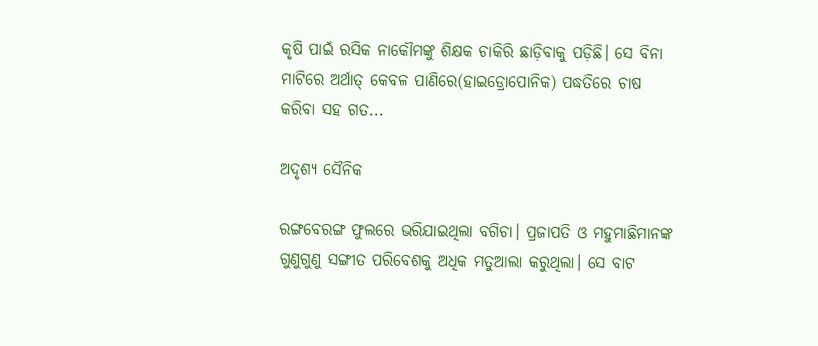କୃଷି ପାଇଁ ରସିକ ନାକୌମଙ୍କୁ ଶିକ୍ଷକ ଚାକିରି ଛାଡ଼ିବାକୁ ପଡ଼ିଛି। ସେ ବିନା ମାଟିରେ ଅର୍ଥାତ୍‌ କେବଳ ପାଣିରେ(ହାଇଡ୍ରୋପୋନିକ) ପଦ୍ଧତିରେ ଚାଷ କରିବା ସହ ଗତ...

ଅଦୃଶ୍ୟ ସୈନିକ

ରଙ୍ଗବେରଙ୍ଗ ଫୁଲରେ ଭରିଯାଇଥିଲା ବଗିଚା। ପ୍ରଜାପତି ଓ ମହୁମାଛିମାନଙ୍କ ଗୁଣୁଗୁଣୁ ସଙ୍ଗୀତ ପରିବେଶକୁ ଅଧିକ ମତୁଆଲା କରୁଥିଲା। ସେ ବାଟ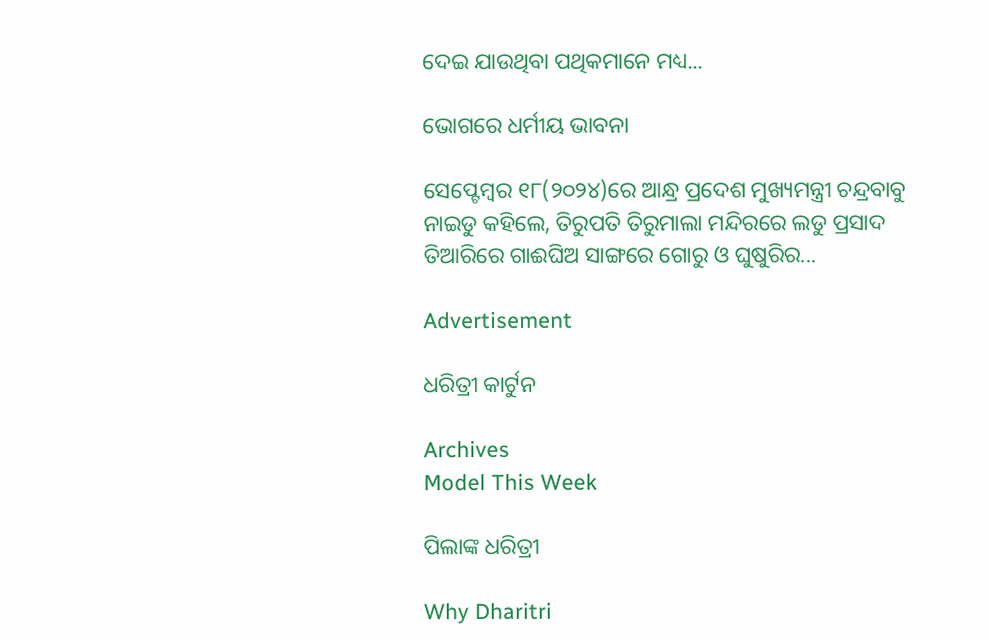ଦେଇ ଯାଉଥିବା ପଥିକମାନେ ମଧ୍ୟ...

ଭୋଗରେ ଧର୍ମୀୟ ଭାବନା

ସେପ୍ଟେମ୍ବର ୧୮(୨୦୨୪)ରେ ଆନ୍ଧ୍ର ପ୍ରଦେଶ ମୁଖ୍ୟମନ୍ତ୍ରୀ ଚନ୍ଦ୍ରବାବୁ ନାଇଡୁ କହିଲେ, ତିରୁପତି ତିରୁମାଲା ମନ୍ଦିରରେ ଲଡୁ ପ୍ରସାଦ ତିଆରିରେ ଗାଈଘିଅ ସାଙ୍ଗରେ ଗୋରୁ ଓ ଘୁଷୁରିର...

Advertisement

ଧରିତ୍ରୀ କାର୍ଟୁନ

Archives
Model This Week

ପିଲାଙ୍କ ଧରିତ୍ରୀ

Why Dharitri